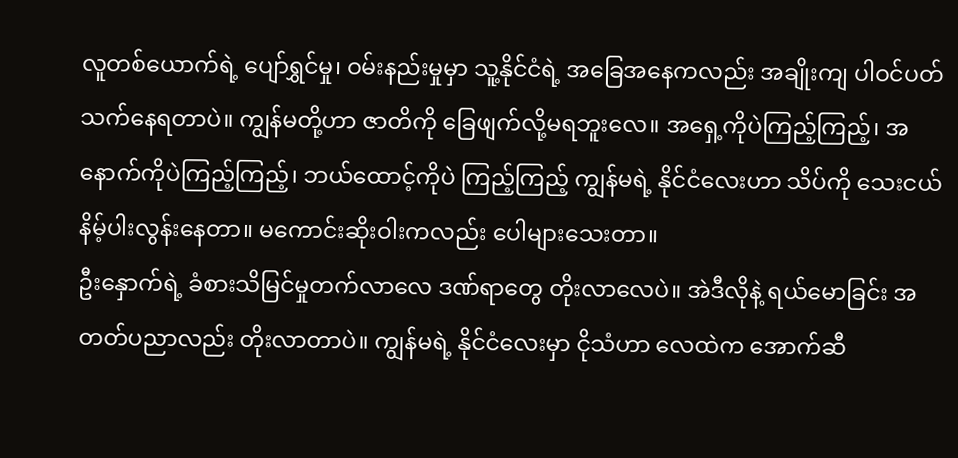လူတစ်ယောက်ရဲ့ ပျော်ရွှင်မှု၊ ဝမ်းနည်းမှုမှာ သူ့နိုင်ငံရဲ့ အခြေအနေကလည်း အချိုးကျ ပါဝင်ပတ်သက်နေရတာပဲ။ ကျွန်မတို့ဟာ ဇာတိကို ခြေဖျက်လို့မရဘူးလေ။ အရှေ့ကိုပဲကြည့်ကြည့်၊ အနောက်ကိုပဲကြည့်ကြည့်၊ ဘယ်ထောင့်ကိုပဲ ကြည့်ကြည့် ကျွန်မရဲ့ နိုင်ငံလေးဟာ သိပ်ကို သေးငယ် နိမ့်ပါးလွန်းနေတာ။ မကောင်းဆိုးဝါးကလည်း ပေါများသေးတာ။
ဦးနှောက်ရဲ့ ခံစားသိမြင်မှုတက်လာလေ ဒဏ်ရာတွေ တိုးလာလေပဲ။ အဲဒီလိုနဲ့ ရယ်မောခြင်း အတတ်ပညာလည်း တိုးလာတာပဲ။ ကျွန်မရဲ့ နိုင်ငံလေးမှာ ငိုသံဟာ လေထဲက အောက်ဆီ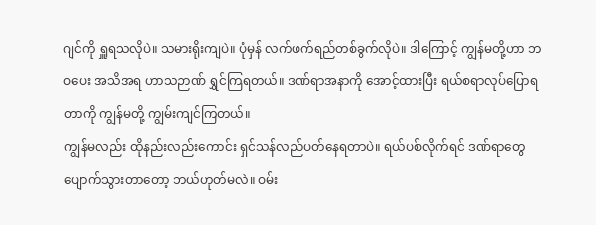ဂျင်ကို ရှူရသလိုပဲ။ သမားရိုးကျပဲ။ ပုံမှန် လက်ဖက်ရည်တစ်ခွက်လိုပဲ။ ဒါကြောင့် ကျွန်မတို့ဟာ ဘဝပေး အသိအရ ဟာသဉာဏ် ရွှင်ကြရတယ်။ ဒဏ်ရာအနာကို အောင့်ထားပြီး ရယ်စရာလုပ်ပြောရတာကို ကျွန်မတို့ ကျွမ်းကျင်ကြတယ်။
ကျွန်မလည်း ထိုနည်းလည်းကောင်း ရှင်သန်လည်ပတ်နေရတာပဲ။ ရယ်ပစ်လိုက်ရင် ဒဏ်ရာတွေ ပျောက်သွားတာတော့ ဘယ်ဟုတ်မလဲ။ ဝမ်း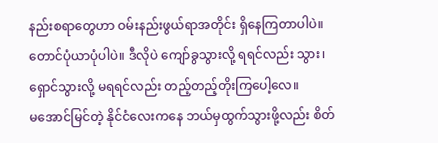နည်းစရာတွေဟာ ဝမ်းနည်းဖွယ်ရာအတိုင်း ရှိနေကြတာပါပဲ။ တောင်ပုံယာပုံပါပဲ။ ဒီလိုပဲ ကျော်ခွသွားလို့ ရရင်လည်း သွား၊ ရှောင်သွားလို့ မရရင်လည်း တည့်တည့်တိုးကြပေါ့လေ။
မအောင်မြင်တဲ့ နိုင်ငံလေးကနေ ဘယ်မှထွက်သွားဖို့လည်း စိတ်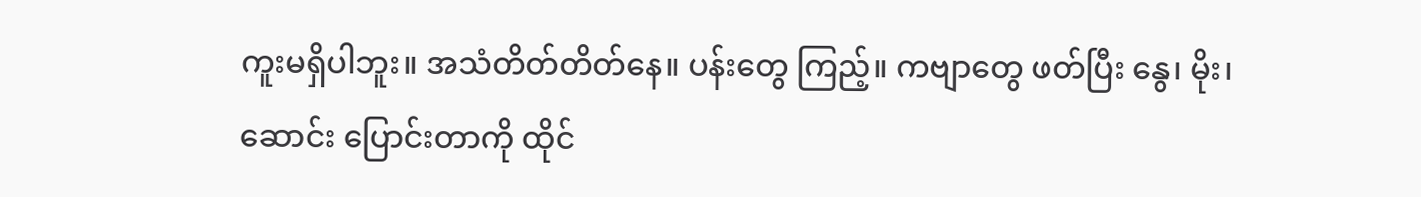ကူးမရှိပါဘူး။ အသံတိတ်တိတ်နေ။ ပန်းတွေ ကြည့်။ ကဗျာတွေ ဖတ်ပြီး နွေ၊ မိုး၊ ဆောင်း ပြောင်းတာကို ထိုင်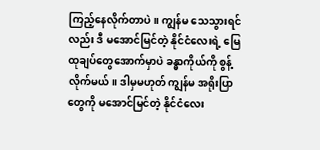ကြည့်နေလိုက်တာပဲ။ ကျွန်မ သေသွားရင်လည်း ဒီ မအောင်မြင်တဲ့ နိုင်ငံလေးရဲ့ မြေထုချပ်တွေအောက်မှာပဲ ခန္ဓာကိုယ်ကို စွန့်လိုက်မယ်။ ဒါမှမဟုတ် ကျွန်မ အရိုးပြာတွေကို မအောင်မြင်တဲ့ နိုင်ငံလေး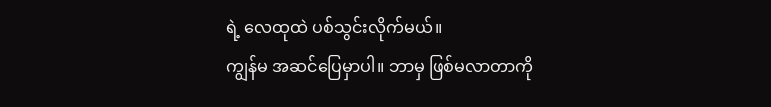ရဲ့ လေထုထဲ ပစ်သွင်းလိုက်မယ်။
ကျွန်မ အဆင်ပြေမှာပါ။ ဘာမှ ဖြစ်မလာတာကို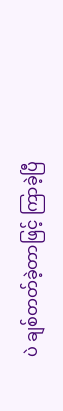ပဲ ချစ်တတ်ခဲ့တာဖြင့် ကြာခဲ့ပြီ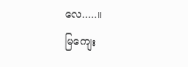လေ.....။
မြကျေး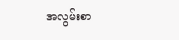အလွမ်းစာ